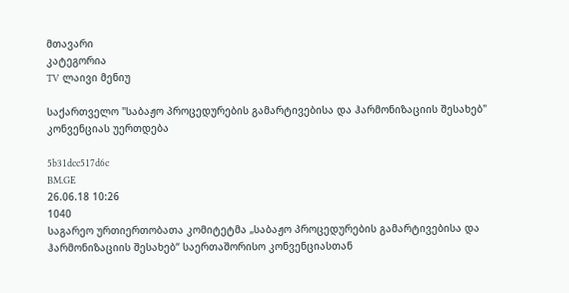მთავარი
კატეგორია
TV ლაივი მენიუ

საქართველო "საბაჟო პროცედურების გამარტივებისა და ჰარმონიზაციის შესახებ" კონვენციას უერთდება

5b31dcc517d6c
BM.GE
26.06.18 10:26
1040
საგარეო ურთიერთობათა კომიტეტმა „საბაჟო პროცედურების გამარტივებისა და ჰარმონიზაციის შესახებ“ საერთაშორისო კონვენციასთან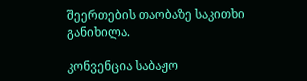შეერთების თაობაზე საკითხი განიხილა.

კონვენცია საბაჟო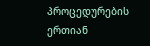პროცედურების ერთიან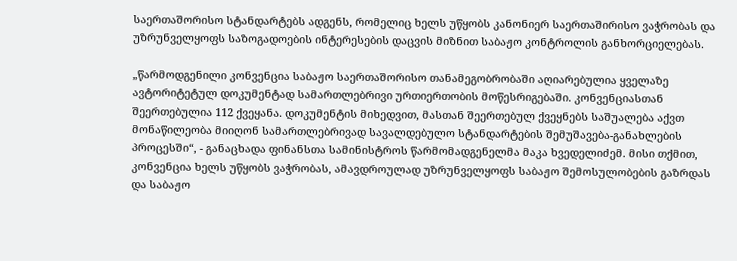საერთაშორისო სტანდარტებს ადგენს, რომელიც ხელს უწყობს კანონიერ საერთაშირისო ვაჭრობას და უზრუნველყოფს საზოგადოების ინტერესების დაცვის მიზნით საბაჟო კონტროლის განხორციელებას.

„წარმოდგენილი კონვენცია საბაჟო საერთაშორისო თანამეგობრობაში აღიარებულია ყველაზე ავტორიტეტულ დოკუმენტად სამართლებრივი ურთიერთობის მოწესრიგებაში. კონვენციასთან შეერთებულია 112 ქვეყანა. დოკუმენტის მიხედვით, მასთან შეერთებულ ქვეყნებს საშუალება აქვთ მონაწილეობა მიიღონ სამართლებრივად სავალდებულო სტანდარტების შემუშავება-განახლების პროცესში“, - განაცხადა ფინანსთა სამინისტროს წარმომადგენელმა მაკა ხვედელიძემ. მისი თქმით, კონვენცია ხელს უწყობს ვაჭრობას, ამავდროულად უზრუნველყოფს საბაჟო შემოსულობების გაზრდას და საბაჟო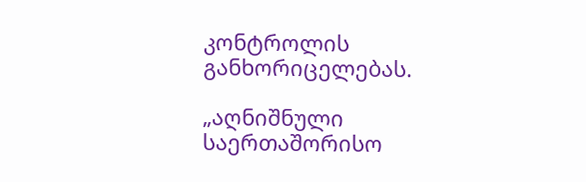კონტროლის განხორიცელებას.

„აღნიშნული საერთაშორისო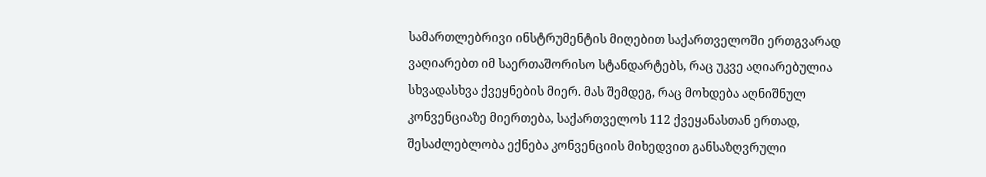სამართლებრივი ინსტრუმენტის მიღებით საქართველოში ერთგვარად ვაღიარებთ იმ საერთაშორისო სტანდარტებს, რაც უკვე აღიარებულია სხვადასხვა ქვეყნების მიერ. მას შემდეგ, რაც მოხდება აღნიშნულ კონვენციაზე მიერთება, საქართველოს 112 ქვეყანასთან ერთად, შესაძლებლობა ექნება კონვენციის მიხედვით განსაზღვრული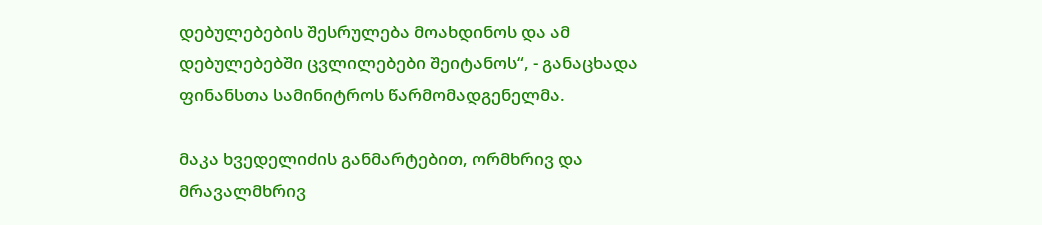დებულებების შესრულება მოახდინოს და ამ დებულებებში ცვლილებები შეიტანოს“, - განაცხადა ფინანსთა სამინიტროს წარმომადგენელმა.

მაკა ხვედელიძის განმარტებით, ორმხრივ და მრავალმხრივ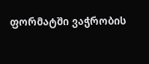ფორმატში ვაჭრობის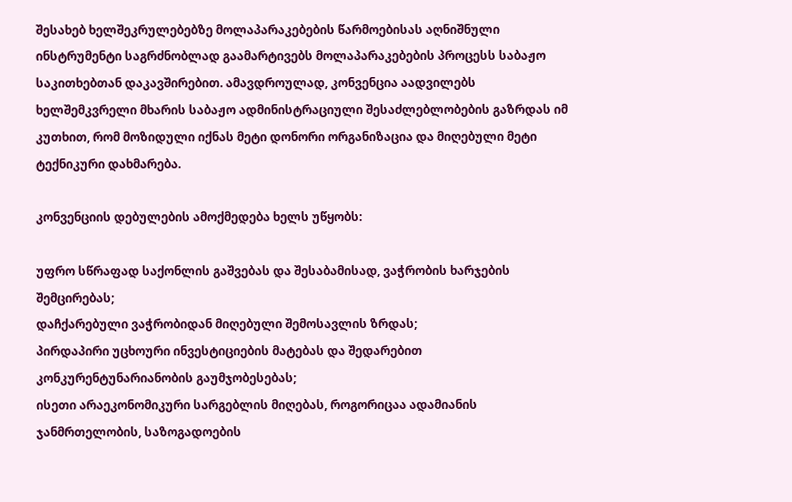შესახებ ხელშეკრულებებზე მოლაპარაკებების წარმოებისას აღნიშნული ინსტრუმენტი საგრძნობლად გაამარტივებს მოლაპარაკებების პროცესს საბაჟო საკითხებთან დაკავშირებით. ამავდროულად, კონვენცია აადვილებს ხელშემკვრელი მხარის საბაჟო ადმინისტრაციული შესაძლებლობების გაზრდას იმ კუთხით, რომ მოზიდული იქნას მეტი დონორი ორგანიზაცია და მიღებული მეტი ტექნიკური დახმარება.

კონვენციის დებულების ამოქმედება ხელს უწყობს:

უფრო სწრაფად საქონლის გაშვებას და შესაბამისად, ვაჭრობის ხარჯების შემცირებას;
დაჩქარებული ვაჭრობიდან მიღებული შემოსავლის ზრდას;
პირდაპირი უცხოური ინვესტიციების მატებას და შედარებით კონკურენტუნარიანობის გაუმჯობესებას;
ისეთი არაეკონომიკური სარგებლის მიღებას, როგორიცაა ადამიანის ჯანმრთელობის, საზოგადოების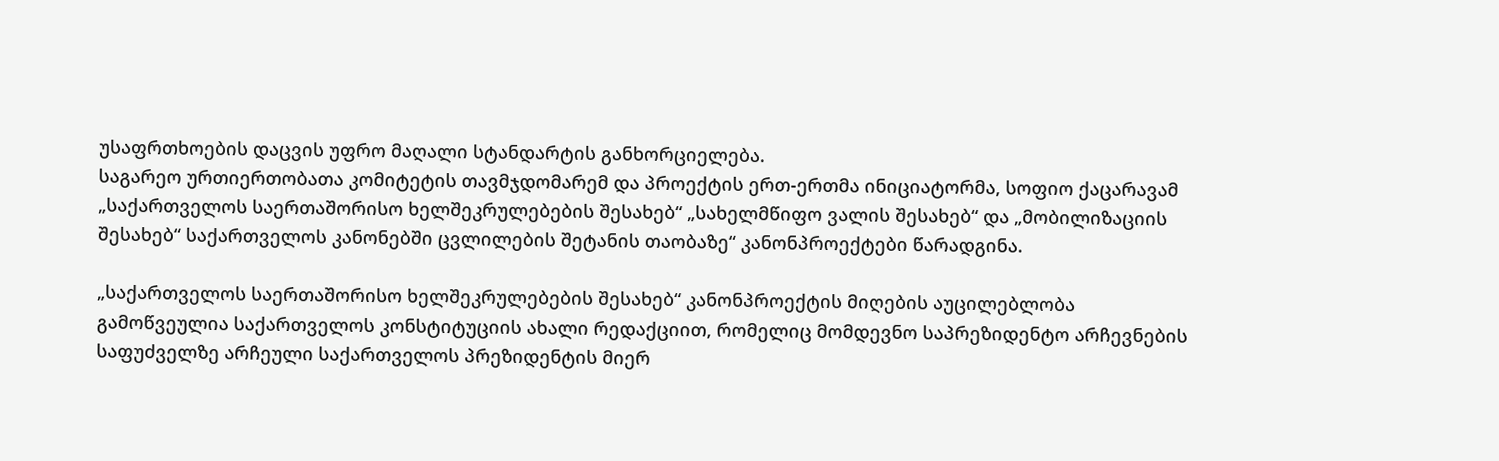უსაფრთხოების დაცვის უფრო მაღალი სტანდარტის განხორციელება.
საგარეო ურთიერთობათა კომიტეტის თავმჯდომარემ და პროექტის ერთ-ერთმა ინიციატორმა, სოფიო ქაცარავამ „საქართველოს საერთაშორისო ხელშეკრულებების შესახებ“ „სახელმწიფო ვალის შესახებ“ და „მობილიზაციის შესახებ“ საქართველოს კანონებში ცვლილების შეტანის თაობაზე“ კანონპროექტები წარადგინა.

„საქართველოს საერთაშორისო ხელშეკრულებების შესახებ“ კანონპროექტის მიღების აუცილებლობა გამოწვეულია საქართველოს კონსტიტუციის ახალი რედაქციით, რომელიც მომდევნო საპრეზიდენტო არჩევნების საფუძველზე არჩეული საქართველოს პრეზიდენტის მიერ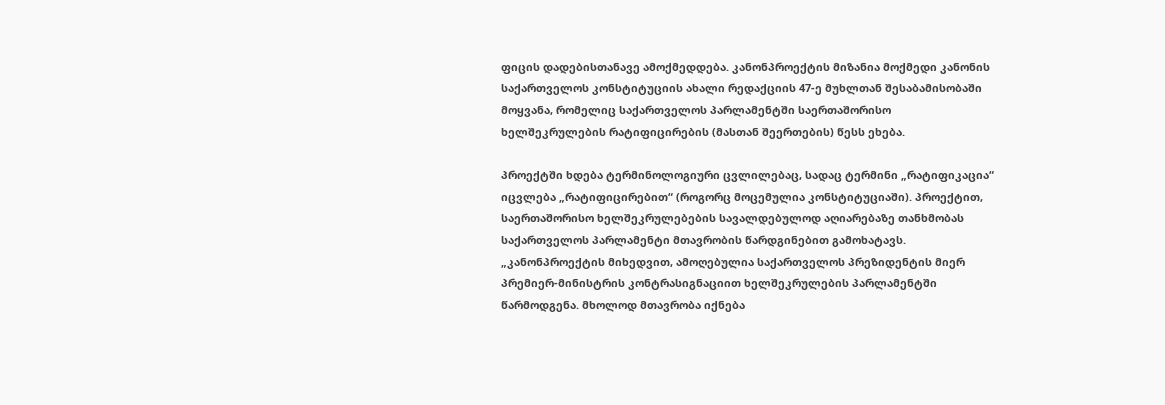ფიცის დადებისთანავე ამოქმედდება. კანონპროექტის მიზანია მოქმედი კანონის საქართველოს კონსტიტუციის ახალი რედაქციის 47-ე მუხლთან შესაბამისობაში მოყვანა, რომელიც საქართველოს პარლამენტში საერთაშორისო ხელშეკრულების რატიფიცირების (მასთან შეერთების) წესს ეხება.

პროექტში ხდება ტერმინოლოგიური ცვლილებაც, სადაც ტერმინი „რატიფიკაცია“ იცვლება „რატიფიცირებით“ (როგორც მოცემულია კონსტიტუციაში). პროექტით, საერთაშორისო ხელშეკრულებების სავალდებულოდ აღიარებაზე თანხმობას საქართველოს პარლამენტი მთავრობის წარდგინებით გამოხატავს. „კანონპროექტის მიხედვით, ამოღებულია საქართველოს პრეზიდენტის მიერ პრემიერ-მინისტრის კონტრასიგნაციით ხელშეკრულების პარლამენტში წარმოდგენა. მხოლოდ მთავრობა იქნება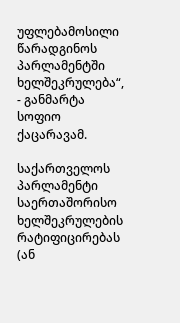უფლებამოსილი წარადგინოს პარლამენტში ხელშეკრულება“, - განმარტა სოფიო ქაცარავამ.

საქართველოს პარლამენტი საერთაშორისო ხელშეკრულების რატიფიცირებას (ან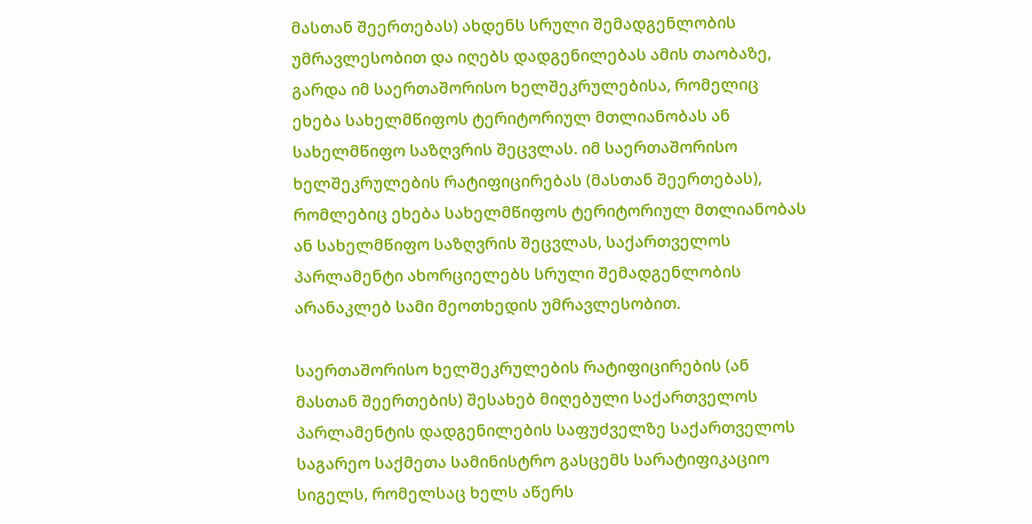მასთან შეერთებას) ახდენს სრული შემადგენლობის უმრავლესობით და იღებს დადგენილებას ამის თაობაზე, გარდა იმ საერთაშორისო ხელშეკრულებისა, რომელიც ეხება სახელმწიფოს ტერიტორიულ მთლიანობას ან სახელმწიფო საზღვრის შეცვლას. იმ საერთაშორისო ხელშეკრულების რატიფიცირებას (მასთან შეერთებას), რომლებიც ეხება სახელმწიფოს ტერიტორიულ მთლიანობას ან სახელმწიფო საზღვრის შეცვლას, საქართველოს პარლამენტი ახორციელებს სრული შემადგენლობის არანაკლებ სამი მეოთხედის უმრავლესობით.

საერთაშორისო ხელშეკრულების რატიფიცირების (ან მასთან შეერთების) შესახებ მიღებული საქართველოს პარლამენტის დადგენილების საფუძველზე საქართველოს საგარეო საქმეთა სამინისტრო გასცემს სარატიფიკაციო სიგელს, რომელსაც ხელს აწერს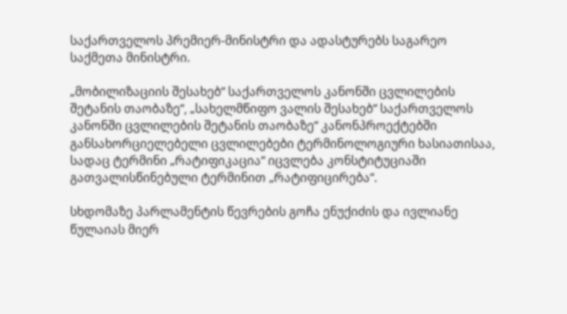საქართველოს პრემიერ-მინისტრი და ადასტურებს საგარეო საქმეთა მინისტრი.

„მობილიზაციის შესახებ“ საქართველოს კანონში ცვლილების შეტანის თაობაზე“, „სახელმწიფო ვალის შესახებ“ საქართველოს კანონში ცვლილების შეტანის თაობაზე“ კანონპროექტებში განსახორციელებელი ცვლილებები ტერმინოლოგიური ხასიათისაა, სადაც ტერმინი „რატიფიკაცია“ იცვლება კონსტიტუციაში გათვალისწინებული ტერმინით „რატიფიცირება“.

სხდომაზე პარლამენტის წევრების გოჩა ენუქიძის და ივლიანე წულაიას მიერ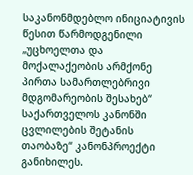საკანონმდებლო ინიციატივის წესით წარმოდგენილი „უცხოელთა და მოქალაქეობის არმქონე პირთა სამართლებრივი მდგომარეობის შესახებ“ საქართველოს კანონში ცვლილების შეტანის თაობაზე“ კანონპროექტი განიხილეს.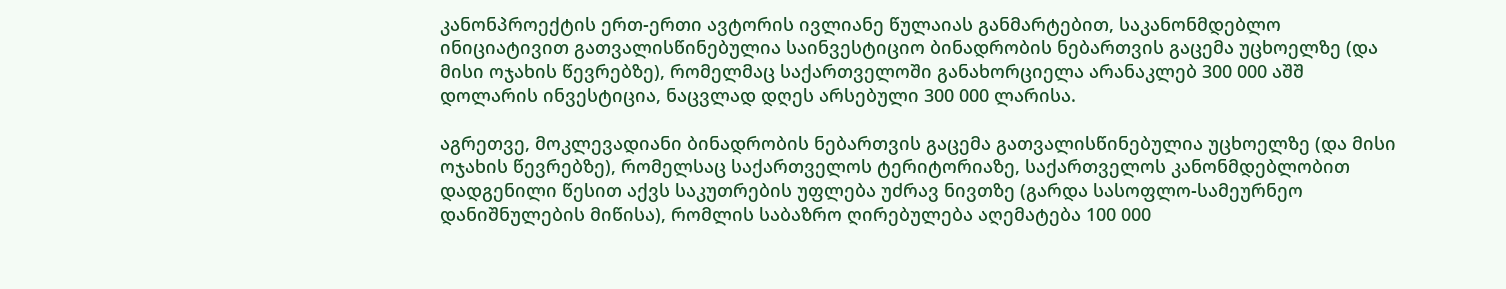კანონპროექტის ერთ-ერთი ავტორის ივლიანე წულაიას განმარტებით, საკანონმდებლო ინიციატივით გათვალისწინებულია საინვესტიციო ბინადრობის ნებართვის გაცემა უცხოელზე (და მისი ოჯახის წევრებზე), რომელმაც საქართველოში განახორციელა არანაკლებ 300 000 აშშ დოლარის ინვესტიცია, ნაცვლად დღეს არსებული 300 000 ლარისა.

აგრეთვე, მოკლევადიანი ბინადრობის ნებართვის გაცემა გათვალისწინებულია უცხოელზე (და მისი ოჯახის წევრებზე), რომელსაც საქართველოს ტერიტორიაზე, საქართველოს კანონმდებლობით დადგენილი წესით აქვს საკუთრების უფლება უძრავ ნივთზე (გარდა სასოფლო-სამეურნეო დანიშნულების მიწისა), რომლის საბაზრო ღირებულება აღემატება 100 000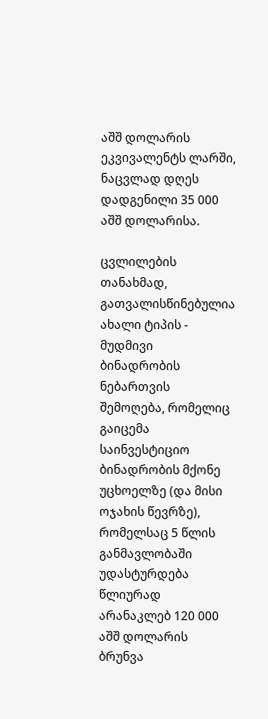აშშ დოლარის ეკვივალენტს ლარში, ნაცვლად დღეს დადგენილი 35 000 აშშ დოლარისა.

ცვლილების თანახმად, გათვალისწინებულია ახალი ტიპის - მუდმივი ბინადრობის ნებართვის შემოღება, რომელიც გაიცემა საინვესტიციო ბინადრობის მქონე უცხოელზე (და მისი ოჯახის წევრზე), რომელსაც 5 წლის განმავლობაში უდასტურდება წლიურად არანაკლებ 120 000 აშშ დოლარის ბრუნვა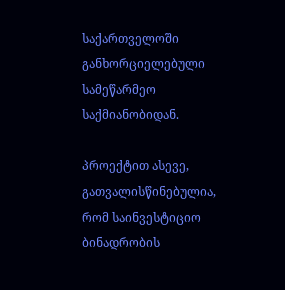საქართველოში განხორციელებული სამეწარმეო საქმიანობიდან.

პროექტით ასევე, გათვალისწინებულია, რომ საინვესტიციო ბინადრობის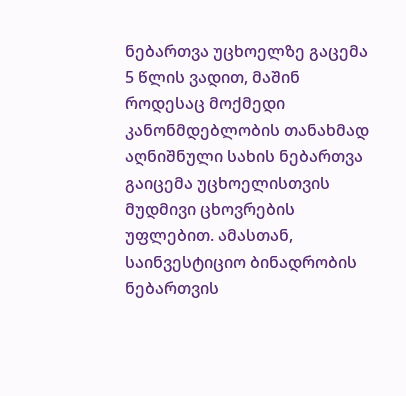ნებართვა უცხოელზე გაცემა 5 წლის ვადით, მაშინ როდესაც მოქმედი კანონმდებლობის თანახმად აღნიშნული სახის ნებართვა გაიცემა უცხოელისთვის მუდმივი ცხოვრების უფლებით. ამასთან, საინვესტიციო ბინადრობის ნებართვის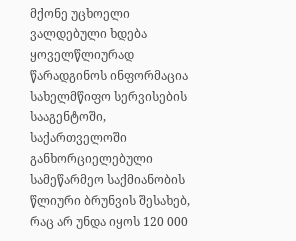მქონე უცხოელი ვალდებული ხდება ყოველწლიურად წარადგინოს ინფორმაცია სახელმწიფო სერვისების სააგენტოში, საქართველოში განხორციელებული სამეწარმეო საქმიანობის წლიური ბრუნვის შესახებ, რაც არ უნდა იყოს 120 000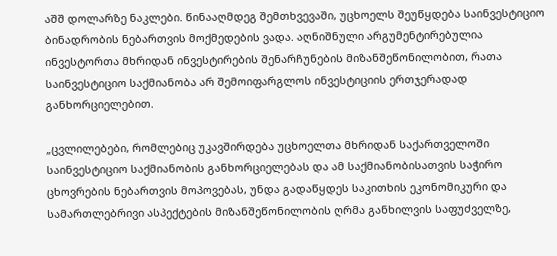აშშ დოლარზე ნაკლები. წინააღმდეგ შემთხვევაში, უცხოელს შეუწყდება საინვესტიციო ბინადრობის ნებართვის მოქმედების ვადა. აღნიშნული არგუმენტირებულია ინვესტორთა მხრიდან ინვესტირების შენარჩუნების მიზანშეწონილობით, რათა საინვესტიციო საქმიანობა არ შემოიფარგლოს ინვესტიციის ერთჯერადად განხორციელებით.

„ცვლილებები, რომლებიც უკავშირდება უცხოელთა მხრიდან საქართველოში საინვესტიციო საქმიანობის განხორციელებას და ამ საქმიანობისათვის საჭირო ცხოვრების ნებართვის მოპოვებას, უნდა გადაწყდეს საკითხის ეკონომიკური და სამართლებრივი ასპექტების მიზანშეწონილობის ღრმა განხილვის საფუძველზე,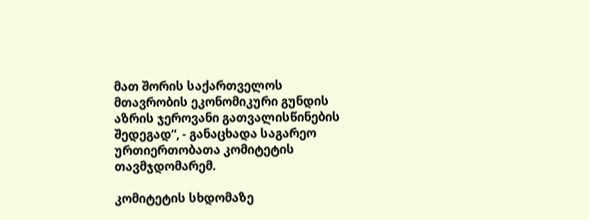მათ შორის საქართველოს მთავრობის ეკონომიკური გუნდის აზრის ჯეროვანი გათვალისწინების შედეგად“, - განაცხადა საგარეო ურთიერთობათა კომიტეტის თავმჯდომარემ.

კომიტეტის სხდომაზე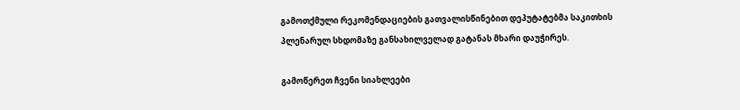გამოთქმული რეკომენდაციების გათვალისწინებით დეპუტატებმა საკითხის პლენარულ სხდომაზე განსახილველად გატანას მხარი დაუჭირეს.

გამოწერეთ ჩვენი სიახლეები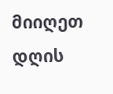მიიღეთ დღის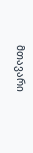მთავარი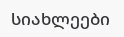სიახლეები